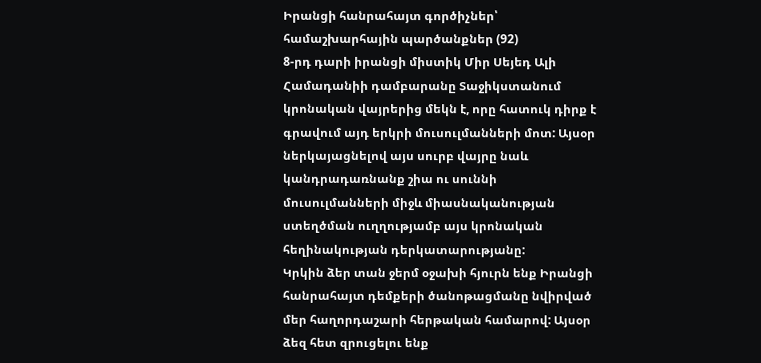Իրանցի հանրահայտ գործիչներ՝ համաշխարհային պարծանքներ (92)
8-րդ դարի իրանցի միստիկ Միր Սեյեդ Ալի Համադանիի դամբարանը Տաջիկստանում կրոնական վայրերից մեկն է, որը հատուկ դիրք է գրավում այդ երկրի մուսուլմանների մոտ: Այսօր ներկայացնելով այս սուրբ վայրը նաև կանդրադառնանք շիա ու սուննի մուսուլմանների միջև միասնականության ստեղծման ուղղությամբ այս կրոնական հեղինակության դերկատարությանը:
Կրկին ձեր տան ջերմ օջախի հյուրն ենք Իրանցի հանրահայտ դեմքերի ծանոթացմանը նվիրված մեր հաղորդաշարի հերթական համարով: Այսօր ձեզ հետ զրուցելու ենք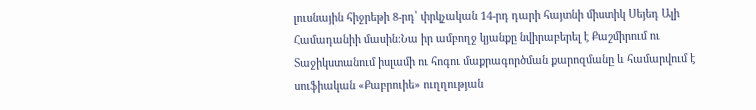լուսնային հիջրեթի 8-րդ՝ փրկչական 14-րդ դարի հայտնի միստիկ Սեյեդ Ալի Համադանիի մասին:Նա իր ամբողջ կյանքը նվիրաբերել է Քաշմիրում ու Տաջիկստանում իսլամի ու հոգու մաքրագործման քարոզմանը և համարվում է սուֆիական «Քաբրուիե» ուղղության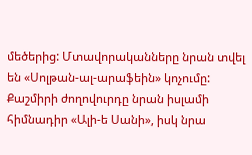մեծերից: Մտավորականները նրան տվել են «Սոլթան-ալ-արաֆեին» կոչումը: Քաշմիրի ժողովուրդը նրան իսլամի հիմնադիր «Ալի-ե Սանի», իսկ նրա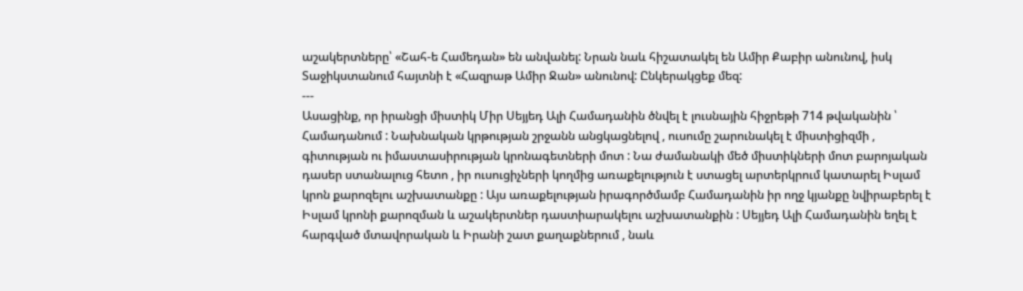աշակերտները՝ «Շահ-ե Համեդան» են անվանել: Նրան նաև հիշատակել են Ամիր Քաբիր անունով, իսկ Տաջիկստանում հայտնի է «Հազրաթ Ամիր Ջան» անունով: Ընկերակցեք մեզ:
---
Ասացինք, որ իրանցի միստիկ Միր Սեյյեդ Ալի Համադանին ծնվել է լուսնային հիջրեթի 714 թվականին ՝ Համադանում : Նախնական կրթության շրջանն անցկացնելով , ուսումը շարունակել է միստիցիզմի , գիտության ու իմաստասիրության կրոնագետների մոտ : Նա ժամանակի մեծ միստիկների մոտ բարոյական դասեր ստանալուց հետո , իր ուսուցիչների կողմից առաքելություն է ստացել արտերկրում կատարել Իսլամ կրոն քարոզելու աշխատանքը : Այս առաքելության իրագործմամբ Համադանին իր ողջ կյանքը նվիրաբերել է Իսլամ կրոնի քարոզման և աշակերտներ դաստիարակելու աշխատանքին : Սեյյեդ Ալի Համադանին եղել է հարգված մտավորական և Իրանի շատ քաղաքներում , նաև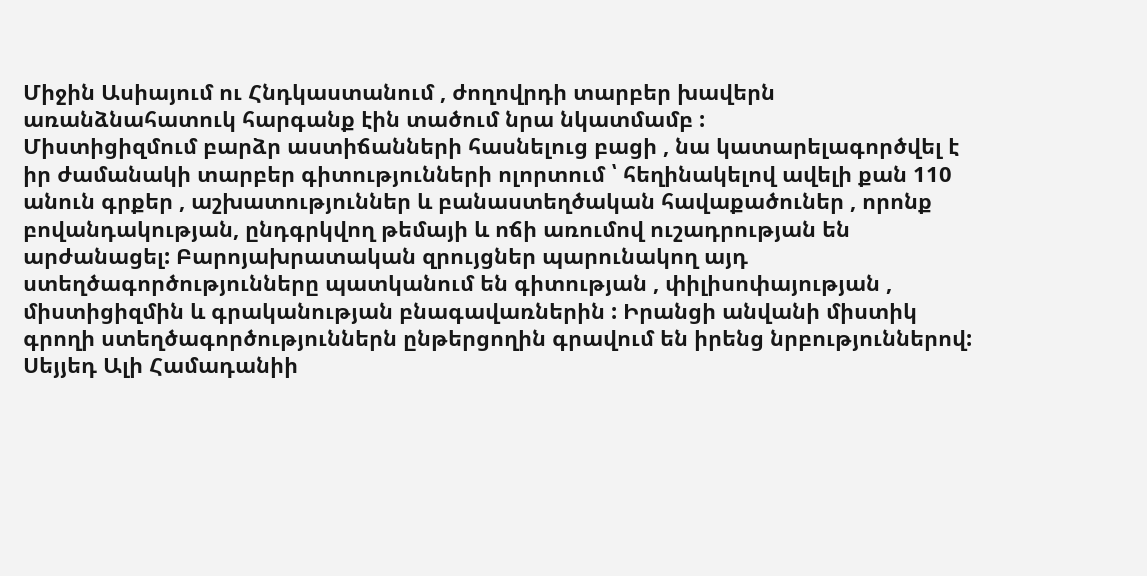Միջին Ասիայում ու Հնդկաստանում , ժողովրդի տարբեր խավերն առանձնահատուկ հարգանք էին տածում նրա նկատմամբ :
Միստիցիզմում բարձր աստիճանների հասնելուց բացի , նա կատարելագործվել է իր ժամանակի տարբեր գիտությունների ոլորտում ՝ հեղինակելով ավելի քան 110 անուն գրքեր , աշխատություններ և բանաստեղծական հավաքածուներ , որոնք բովանդակության, ընդգրկվող թեմայի և ոճի առումով ուշադրության են արժանացել: Բարոյախրատական զրույցներ պարունակող այդ ստեղծագործությունները պատկանում են գիտության , փիլիսոփայության , միստիցիզմին և գրականության բնագավառներին : Իրանցի անվանի միստիկ գրողի ստեղծագործություններն ընթերցողին գրավում են իրենց նրբություններով: Սեյյեդ Ալի Համադանիի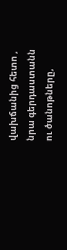վախճանից հետո , նրա գերդաստանն ու ծանոթները,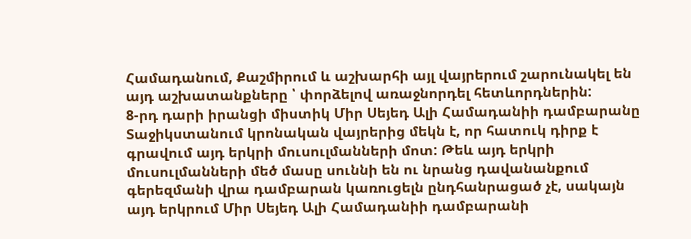Համադանում, Քաշմիրում և աշխարհի այլ վայրերում շարունակել են այդ աշխատանքները ՝ փորձելով առաջնորդել հետևորդներին:
8-րդ դարի իրանցի միստիկ Միր Սեյեդ Ալի Համադանիի դամբարանը Տաջիկստանում կրոնական վայրերից մեկն է, որ հատուկ դիրք է գրավում այդ երկրի մուսուլմանների մոտ: Թեև այդ երկրի մուսուլմանների մեծ մասը սուննի են ու նրանց դավանանքում գերեզմանի վրա դամբարան կառուցելն ընդհանրացած չէ, սակայն այդ երկրում Միր Սեյեդ Ալի Համադանիի դամբարանի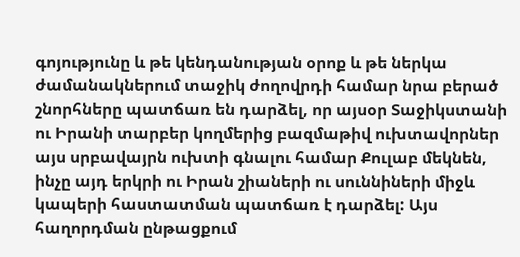գոյությունը և թե կենդանության օրոք և թե ներկա ժամանակներում տաջիկ ժողովրդի համար նրա բերած շնորհները պատճառ են դարձել, որ այսօր Տաջիկստանի ու Իրանի տարբեր կողմերից բազմաթիվ ուխտավորներ այս սրբավայրն ուխտի գնալու համար Քուլաբ մեկնեն, ինչը այդ երկրի ու Իրան շիաների ու սուննիների միջև կապերի հաստատման պատճառ է դարձել: Այս հաղորդման ընթացքում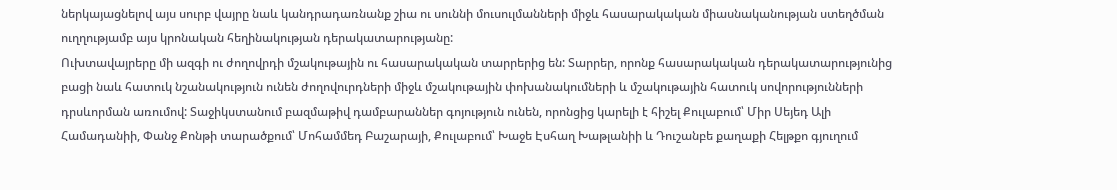ներկայացնելով այս սուրբ վայրը նաև կանդրադառնանք շիա ու սուննի մուսուլմանների միջև հասարակական միասնականության ստեղծման ուղղությամբ այս կրոնական հեղինակության դերակատարությանը:
Ուխտավայրերը մի ազգի ու ժողովրդի մշակութային ու հասարակական տարրերից են: Տարրեր, որոնք հասարակական դերակատարությունից բացի նաև հատուկ նշանակություն ունեն ժողովուրդների միջև մշակութային փոխանակումների և մշակութային հատուկ սովորությունների դրսևորման առումով: Տաջիկստանում բազմաթիվ դամբարաններ գոյություն ունեն, որոնցից կարելի է հիշել Քուլաբում՝ Միր Սեյեդ Ալի Համադանիի, Փանջ Քոնթի տարածքում՝ Մոհամմեդ Բաշարայի, Քուլաբում՝ Խաջե Էսհաղ Խաթլանիի և Դուշանբե քաղաքի Հելթքո գյուղում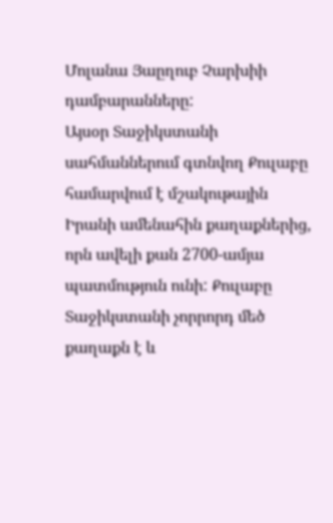Մոլանա Յաըղուբ Չարխիի դամբարանները:
Այսօր Տաջիկստանի սահմաններում գտնվող Քուլաբը համարվում է մշակութային Իրանի ամենահին քաղաքներից, որն ավելի քան 2700-ամյա պատմություն ունի: Քուլաբը Տաջիկստանի չորրորդ մեծ քաղաքն է և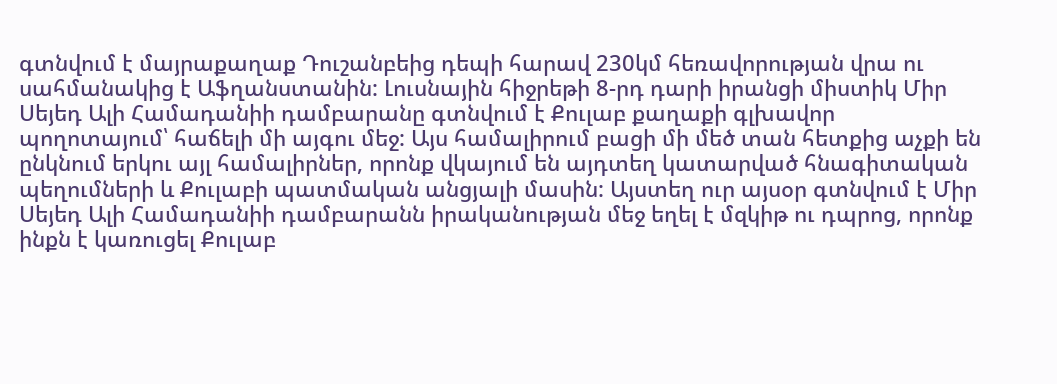գտնվում է մայրաքաղաք Դուշանբեից դեպի հարավ 230կմ հեռավորության վրա ու սահմանակից է Աֆղանստանին: Լուսնային հիջրեթի 8-րդ դարի իրանցի միստիկ Միր Սեյեդ Ալի Համադանիի դամբարանը գտնվում է Քուլաբ քաղաքի գլխավոր պողոտայում՝ հաճելի մի այգու մեջ: Այս համալիրում բացի մի մեծ տան հետքից աչքի են ընկնում երկու այլ համալիրներ, որոնք վկայում են այդտեղ կատարված հնագիտական պեղումների և Քուլաբի պատմական անցյալի մասին: Այստեղ ուր այսօր գտնվում է Միր Սեյեդ Ալի Համադանիի դամբարանն իրականության մեջ եղել է մզկիթ ու դպրոց, որոնք ինքն է կառուցել Քուլաբ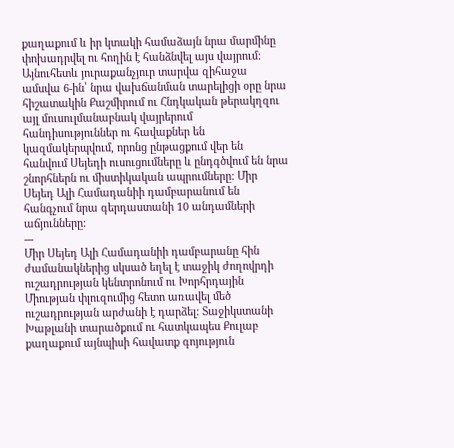քաղաքում և իր կտակի համաձայն նրա մարմինը փոխադրվել ու հողին է հանձնվել այս վայրում: Այնուհետև յուրաքանչյուր տարվա զիհաջա ամսվա 6-ին՝ նրա վախճանման տարելիցի օրը նրա հիշատակին Քաշմիրում ու Հնդկական թերակղզու այլ մուսուլմանաբնակ վայրերում հանդիսություններ ու հավաքներ են կազմակերպվում, որոնց ընթացքում վեր են հանվում Սեյեդի ուսուցումները և ընդգծվում են նրա շնորհներն ու միստիկական ապրումները: Միր Սեյեդ Ալի Համադանիի դամբարանում են հանգչում նրա գերդաստանի 10 անդամների աճյունները:
---
Միր Սեյեդ Ալի Համադանիի դամբարանը հին ժամանակներից սկսած եղել է տաջիկ ժողովրդի ուշադրության կենտրոնում ու Խորհրդային Միության փլուզումից հետո առավել մեծ ուշադրության արժանի է դարձել: Տաջիկստանի Խաթլանի տարածքում ու հատկապես Քուլաբ քաղաքում այնպիսի հավատք գոյություն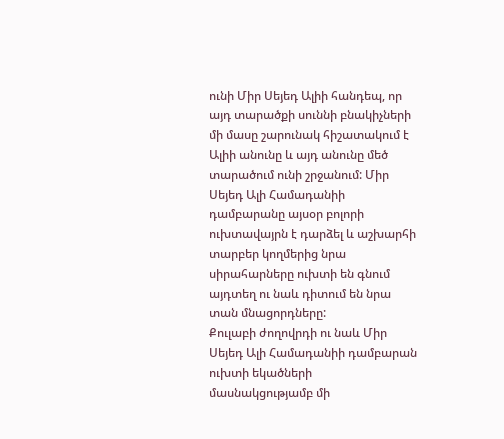ունի Միր Սեյեդ Ալիի հանդեպ, որ այդ տարածքի սուննի բնակիչների մի մասը շարունակ հիշատակում է Ալիի անունը և այդ անունը մեծ տարածում ունի շրջանում: Միր Սեյեդ Ալի Համադանիի դամբարանը այսօր բոլորի ուխտավայրն է դարձել և աշխարհի տարբեր կողմերից նրա սիրահարները ուխտի են գնում այդտեղ ու նաև դիտում են նրա տան մնացորդները:
Քուլաբի ժողովրդի ու նաև Միր Սեյեդ Ալի Համադանիի դամբարան ուխտի եկածների մասնակցությամբ մի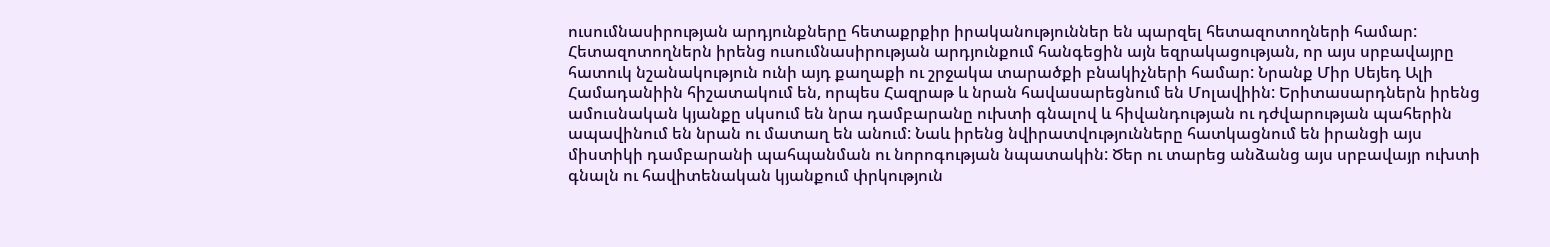ուսումնասիրության արդյունքները հետաքրքիր իրականություններ են պարզել հետազոտողների համար: Հետազոտողներն իրենց ուսումնասիրության արդյունքում հանգեցին այն եզրակացության, որ այս սրբավայրը հատուկ նշանակություն ունի այդ քաղաքի ու շրջակա տարածքի բնակիչների համար: Նրանք Միր Սեյեդ Ալի Համադանիին հիշատակում են, որպես Հազրաթ և նրան հավասարեցնում են Մոլավիին: Երիտասարդներն իրենց ամուսնական կյանքը սկսում են նրա դամբարանը ուխտի գնալով և հիվանդության ու դժվարության պահերին ապավինում են նրան ու մատաղ են անում: Նաև իրենց նվիրատվությունները հատկացնում են իրանցի այս միստիկի դամբարանի պահպանման ու նորոգության նպատակին: Ծեր ու տարեց անձանց այս սրբավայր ուխտի գնալն ու հավիտենական կյանքում փրկություն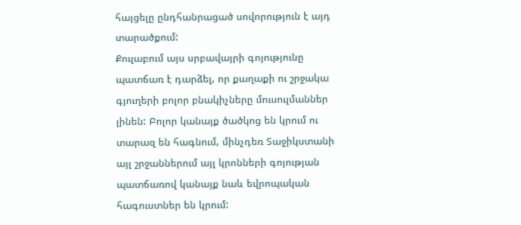հայցելը ընդհանրացած սովորություն է այդ տարածքում:
Քուլաբում այս սրբավայրի գոյությունը պատճառ է դարձել, որ քաղաքի ու շրջակա գյուղերի բոլոր բնակիչները մուսուլմաններ լինեն: Բոլոր կանայք ծածկոց են կրում ու տարազ են հագնում, մինչդեռ Տաջիկստանի այլ շրջաններում այլ կրոնների գոյության պատճառով կանայք նաև եվրոպական հագուստներ են կրում: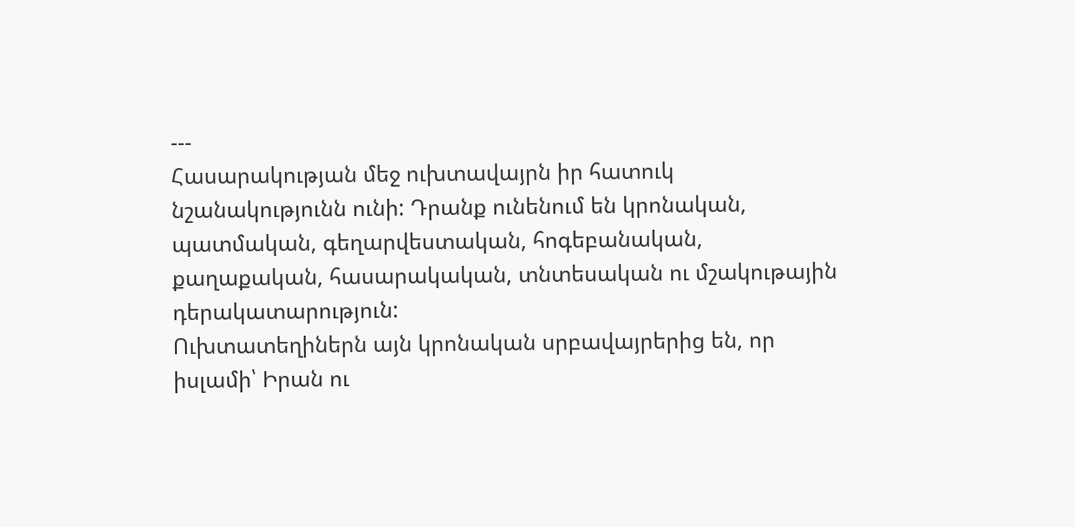---
Հասարակության մեջ ուխտավայրն իր հատուկ նշանակությունն ունի: Դրանք ունենում են կրոնական, պատմական, գեղարվեստական, հոգեբանական, քաղաքական, հասարակական, տնտեսական ու մշակութային դերակատարություն:
Ուխտատեղիներն այն կրոնական սրբավայրերից են, որ իսլամի՝ Իրան ու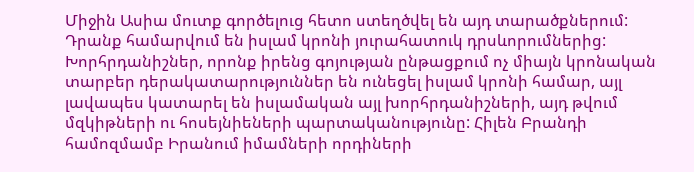Միջին Ասիա մուտք գործելուց հետո ստեղծվել են այդ տարածքներում: Դրանք համարվում են իսլամ կրոնի յուրահատուկ դրսևորումներից: Խորհրդանիշներ, որոնք իրենց գոյության ընթացքում ոչ միայն կրոնական տարբեր դերակատարություններ են ունեցել իսլամ կրոնի համար, այլ լավապես կատարել են իսլամական այլ խորհրդանիշների, այդ թվում մզկիթների ու հոսեյնիեների պարտականությունը: Հիլեն Բրանդի համոզմամբ Իրանում իմամների որդիների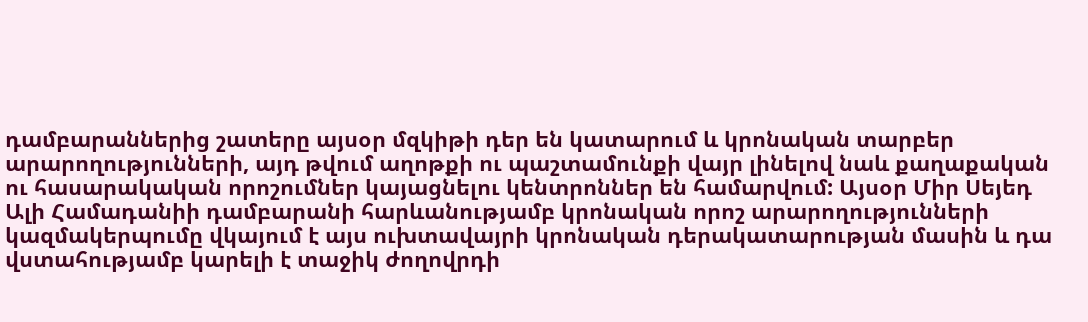դամբարաններից շատերը այսօր մզկիթի դեր են կատարում և կրոնական տարբեր արարողությունների, այդ թվում աղոթքի ու պաշտամունքի վայր լինելով նաև քաղաքական ու հասարակական որոշումներ կայացնելու կենտրոններ են համարվում: Այսօր Միր Սեյեդ Ալի Համադանիի դամբարանի հարևանությամբ կրոնական որոշ արարողությունների կազմակերպումը վկայում է այս ուխտավայրի կրոնական դերակատարության մասին և դա վստահությամբ կարելի է տաջիկ ժողովրդի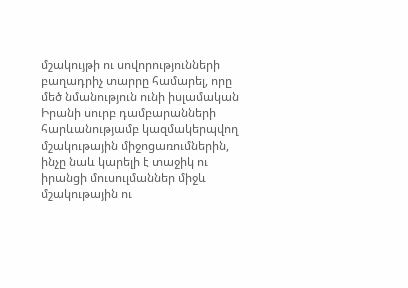մշակույթի ու սովորությունների բաղադրիչ տարրը համարել, որը մեծ նմանություն ունի իսլամական Իրանի սուրբ դամբարանների հարևանությամբ կազմակերպվող մշակութային միջոցառումներին, ինչը նաև կարելի է տաջիկ ու իրանցի մուսուլմաններ միջև մշակութային ու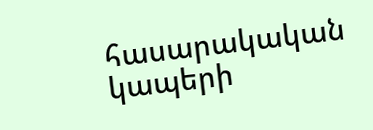հասարակական կապերի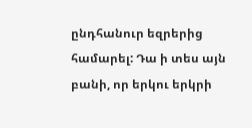ընդհանուր եզրերից համարել: Դա ի տես այն բանի, որ երկու երկրի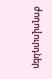ժողովուրդներ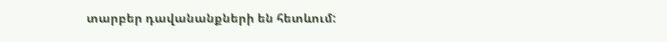տարբեր դավանանքների են հետևում: